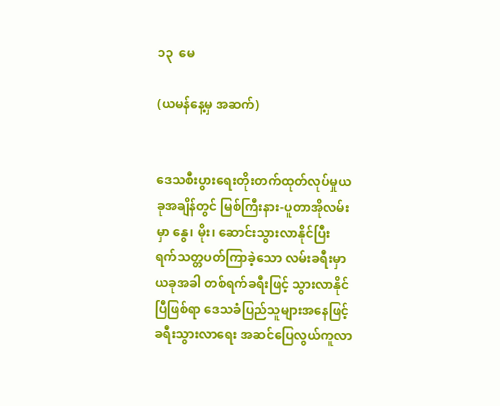၁၃  မေ

(ယမန်နေ့မှ အဆက်)


ဒေသစီးပွားရေးတိုးတက်ထုတ်လုပ်မှုယခုအချိန်တွင် မြစ်ကြီးနား-ပူတာအိုလမ်းမှာ နွေ၊ မိုး၊ ဆောင်းသွားလာနိုင်ပြီး  ရက်သတ္တပတ်ကြာခဲ့သော လမ်းခရီးမှာ ယခုအခါ တစ်ရက်ခရီးဖြင့် သွားလာနိုင်ပြီဖြစ်ရာ ဒေသခံပြည်သူများအနေဖြင့် ခရီးသွားလာရေး အဆင်ပြေလွယ်ကူလာ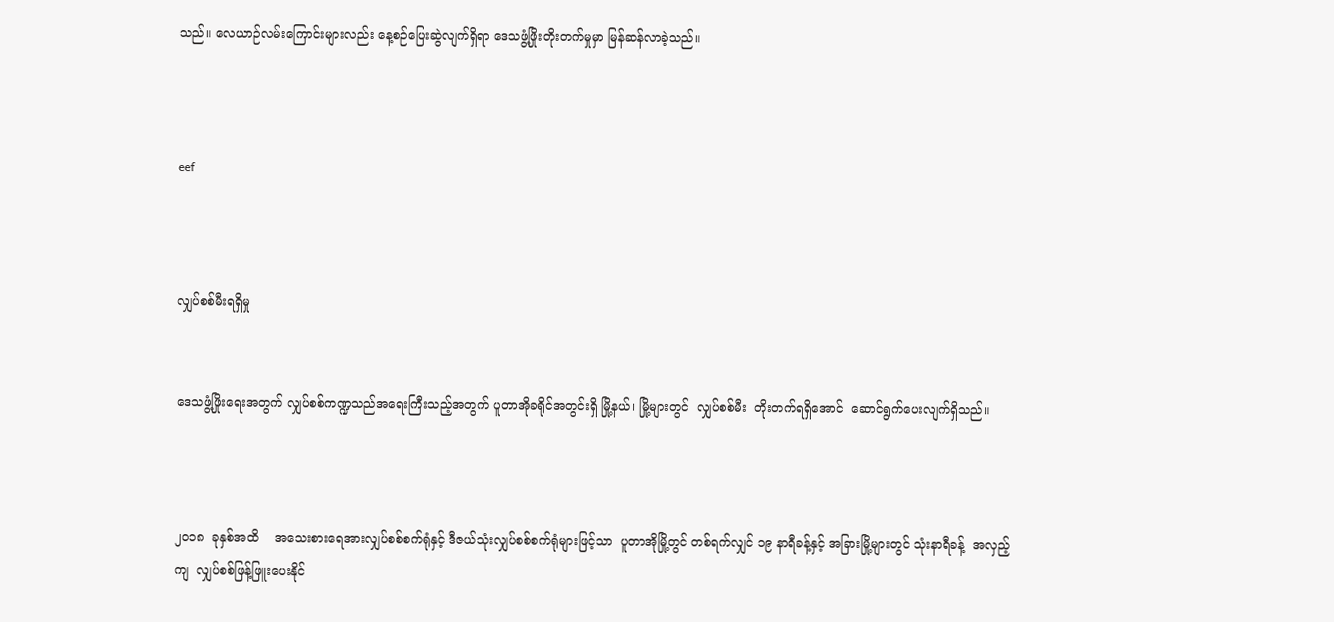သည်။ လေယာဉ်လမ်းကြောင်းများလည်း နေ့စဉ်ပြေးဆွဲလျက်ရှိရာ ဒေသဖွံ့ဖြိုးတိုးတက်မှုမှာ မြန်ဆန်လာခဲ့သည်။



eef



လျှပ်စစ်မီးရရှိမှု


ဒေသဖွံ့ဖြိုးရေးအတွက် လျှပ်စစ်ကဏ္ဍသည်အရေးကြီးသည့်အတွက် ပူတာအိုခရိုင်အတွင်းရှိ မြို့နယ်၊ မြို့များတွင်  လျှပ်စစ်မီး  တိုးတက်ရရှိအောင်  ဆောင်ရွက်ပေးလျက်ရှိသည်။



၂၀၁၈  ခုနှစ်အထိ    အသေးစားရေအားလျှပ်စစ်စက်ရုံနှင့် ဒီဇယ်သုံးလျှပ်စစ်စက်ရုံများဖြင့်သာ  ပူတာအိုမြို့တွင် တစ်ရက်လျှင် ၁၉ နာရီခန့်နှင့် အခြားမြို့များတွင် သုံးနာရီခန့်  အလှည့်ကျ  လျှပ်စစ်ဖြန့်ဖြူးပေးနိုင်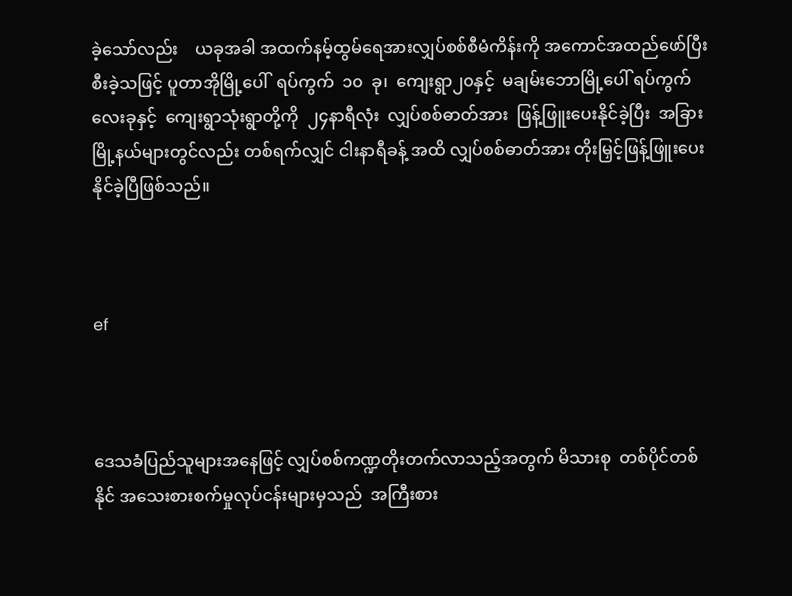ခဲ့သော်လည်း    ယခုအခါ အထက်နမ့်ထွမ်ရေအားလျှပ်စစ်စီမံကိန်းကို အကောင်အထည်ဖော်ပြီးစီးခဲ့သဖြင့် ပူတာအိုမြို့ပေါ်  ရပ်ကွက်  ၁၀  ခု၊  ကျေးရွာ၂၀နှင့်  မချမ်းဘောမြို့ပေါ် ရပ်ကွက်လေးခုနှင့်  ကျေးရွာသုံးရွာတို့ကို  ၂၄နာရီလုံး  လျှပ်စစ်ဓာတ်အား  ဖြန့်ဖြူးပေးနိုင်ခဲ့ပြီး  အခြားမြို့နယ်များတွင်လည်း တစ်ရက်လျှင် ငါးနာရီခန့် အထိ လျှပ်စစ်ဓာတ်အား တိုးမြှင့်ဖြန့်ဖြူးပေးနိုင်ခဲ့ပြီဖြစ်သည်။



ef



ဒေသခံပြည်သူများအနေဖြင့် လျှပ်စစ်ကဏ္ဍတိုးတက်လာသည့်အတွက် မိသားစု  တစ်ပိုင်တစ်နိုင် အသေးစားစက်မှုလုပ်ငန်းများမှသည်  အကြီးစား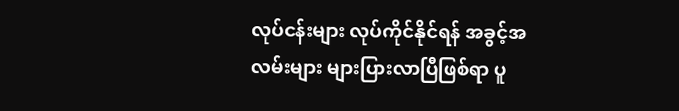လုပ်ငန်းများ လုပ်ကိုင်နိုင်ရန် အခွင့်အလမ်းများ များပြားလာပြီဖြစ်ရာ ပူ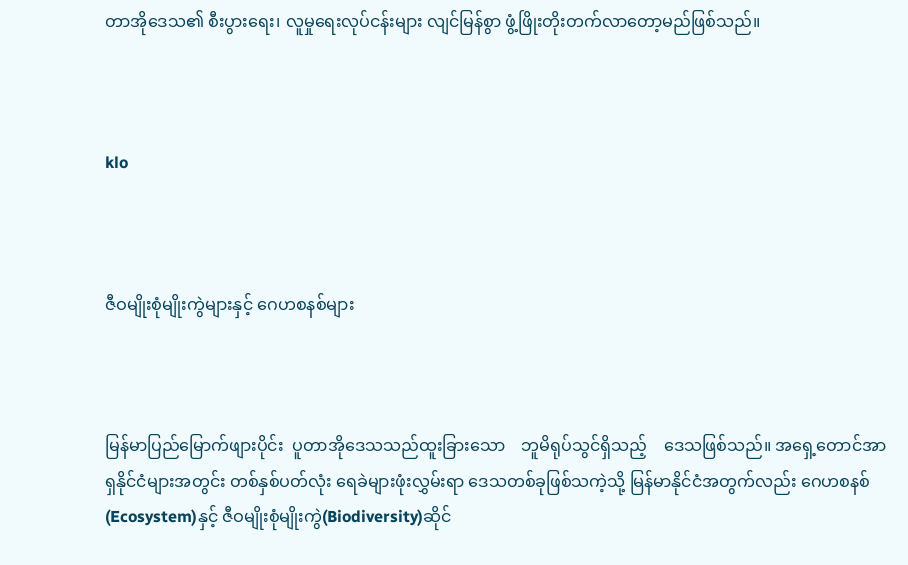တာအိုဒေသ၏ စီးပွားရေး၊ လူမှုရေးလုပ်ငန်းများ လျင်မြန်စွာ ဖွံ့ဖြိုးတိုးတက်လာတော့မည်ဖြစ်သည်။



klo



ဇီဝမျိုးစုံမျိုးကွဲများနှင့် ဂေဟစနစ်များ



မြန်မာပြည်မြောက်ဖျားပိုင်း  ပူတာအိုဒေသသည်ထူးခြားသော    ဘူမိရုပ်သွင်ရှိသည့်    ဒေသဖြစ်သည်။ အရှေ့တောင်အာရှနိုင်ငံများအတွင်း တစ်နှစ်ပတ်လုံး ရေခဲများဖုံးလွှမ်းရာ ဒေသတစ်ခုဖြစ်သကဲ့သို့ မြန်မာနိုင်ငံအတွက်လည်း ဂေဟစနစ်(Ecosystem)နှင့် ဇီဝမျိုးစုံမျိုးကွဲ(Biodiversity)ဆိုင်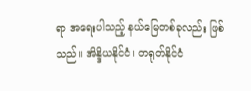ရာ အရေးပါသည့် နယ်မြေတစ်ခုလည်း ဖြစ်သည်။ အိန္ဒိယနိုင်ငံ၊ တရုတ်နိုင်ငံ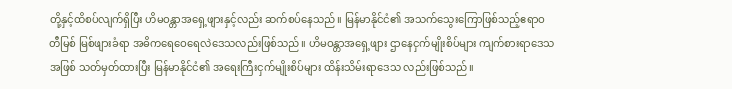တို့နှင့်ထိစပ်လျက်ရှိပြီး ဟိမဝန္တာအရှေ့ဖျားနှင့်လည်း ဆက်စပ်နေသည်။ မြန်မာနိုင်ငံ၏ အသက်သွေးကြောဖြစ်သည့်ဧရာဝတီမြစ် မြစ်ဖျားခံရာ အဓိကရေဝေရေလဲဒေသလည်းဖြစ်သည်။ ဟိမဝန္တာအရှေ့ဖျား ဌာနေငှက်မျိုးစိပ်များ ကျက်စားရာဒေသအဖြစ် သတ်မှတ်ထားပြီး မြန်မာနိုင်ငံ၏ အရေးကြီးငှက်မျိုးစိပ်များ ထိန်းသိမ်းရာဒေသ လည်းဖြစ်သည်။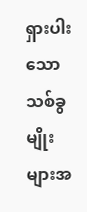ရှားပါးသော သစ်ခွမျိုးများအ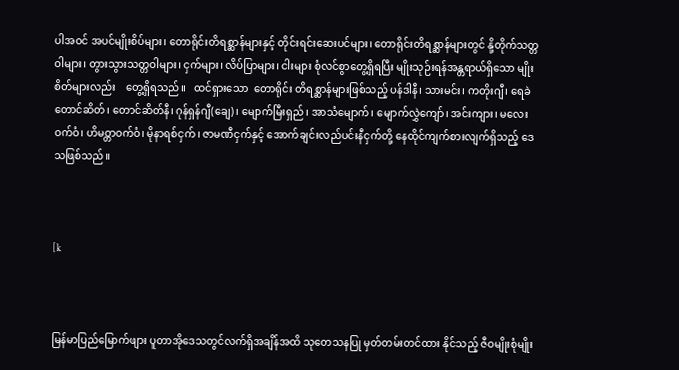ပါအဝင် အပင်မျိုးစိပ်များ၊ တောရိုင်းတိရစ္ဆာန်များနှင့် တိုင်းရင်းဆေးပင်များ၊ တောရိုင်းတိရစ္ဆာန်များတွင် နို့တိုက်သတ္တဝါများ၊ တွားသွားသတ္တဝါများ၊ ငှက်များ၊ လိပ်ပြာများ၊ ငါးများ စုံလင်စွာတွေ့ရှိရပြီး မျိုးသုဉ်းရန်အန္တရာယ်ရှိသော မျိုးစိတ်များလည်း    တွေ့ရှိရသည်။   ထင်ရှားသော  တောရိုင်း တိရစ္ဆာန်များဖြစ်သည့် ပန်ဒါနီ၊ သားမင်း၊ ကတိုးဂျီ၊ ရေခဲတောင်ဆိတ်၊ တောင်ဆိတ်နီ၊ ဂုန်ရှန်ဂျီ(ချေ)၊ မျောက်မြီးရှည်၊ အာသံမျောက်၊ မျောက်လွှဲကျော်၊ အင်းကျား၊ မလေးဝက်ဝံ၊ ဟိမဝ္တာဝက်ဝံ၊ မိုနာရစ်ငှက်၊ ဇာမဏီငှက်နှင့် အောက်ချင်းလည်ပင်းနီငှက်တို့ နေထိုင်ကျက်စားလျက်ရှိသည့် ဒေသဖြစ်သည်။



[k



မြန်မာပြည်မြောက်ဖျား ပူတာအိုဒေသတွင်လက်ရှိအချိန်အထိ သုတေသနပြု မှတ်တမ်းတင်ထား နိုင်သည့် ဇီဝမျိုးစုံမျိုး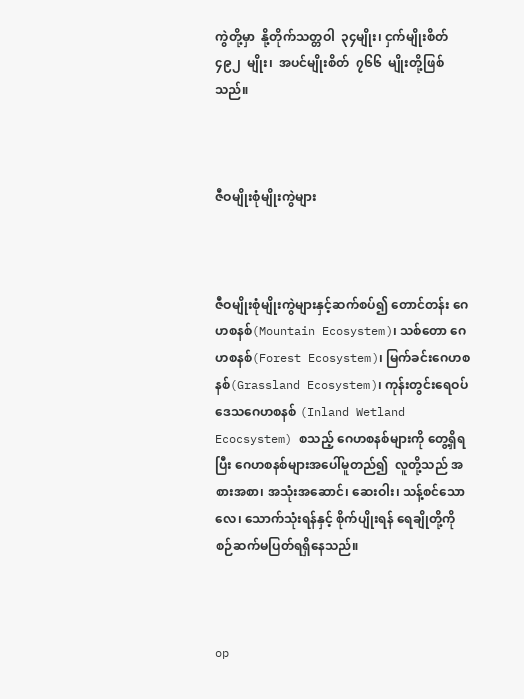ကွဲတို့မှာ  နို့တိုက်သတ္တဝါ  ၃၄မျိုး၊ ငှက်မျိုးစိတ်  ၄၉၂  မျိုး၊  အပင်မျိုးစိတ်  ၇၆၆  မျိုးတို့ဖြစ်သည်။



ဇီဝမျိုးစုံမျိုးကွဲများ



ဇီဝမျိုးစုံမျိုးကွဲများနှင့်ဆက်စပ်၍ တောင်တန်း ဂေဟစနစ်(Mountain Ecosystem)၊ သစ်တော ဂေဟစနစ်(Forest Ecosystem)၊ မြက်ခင်းဂေဟစနစ်(Grassland Ecosystem)၊ ကုန်းတွင်းရေဝပ်ဒေသဂေဟစနစ် (Inland Wetland Ecocsystem) စသည့် ဂေဟစနစ်များကို တွေ့ရှိရပြီး ဂေဟစနစ်များအပေါ်မူတည်၍  လူတို့သည် အစားအစာ၊ အသုံးအဆောင်၊ ဆေးဝါး၊ သန့်စင်သောလေ၊ သောက်သုံးရန်နှင့် စိုက်ပျိုးရန် ရေချိုတို့ကို စဉ်ဆက်မပြတ်ရရှိနေသည်။



op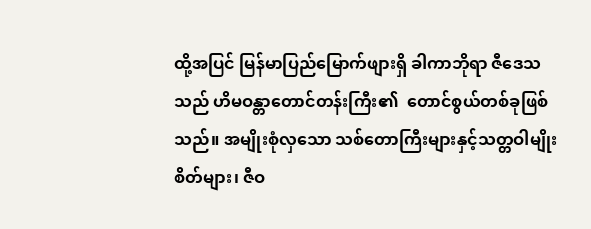ထို့အပြင် မြန်မာပြည်မြောက်ဖျားရှိ ခါကာဘိုရာ ဇီဒေသသည် ဟိမဝန္တာတောင်တန်းကြီး၏  တောင်စွယ်တစ်ခုဖြစ်သည်။ အမျိုးစုံလှသော သစ်တောကြီးများနှင့်သတ္တဝါမျိုးစိတ်များ၊ ဇီဝ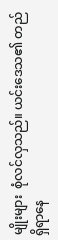မျိုးများ  စုံလင်လှသည်။ ယင်းဒေသ၏ တည်ရှိရာနေ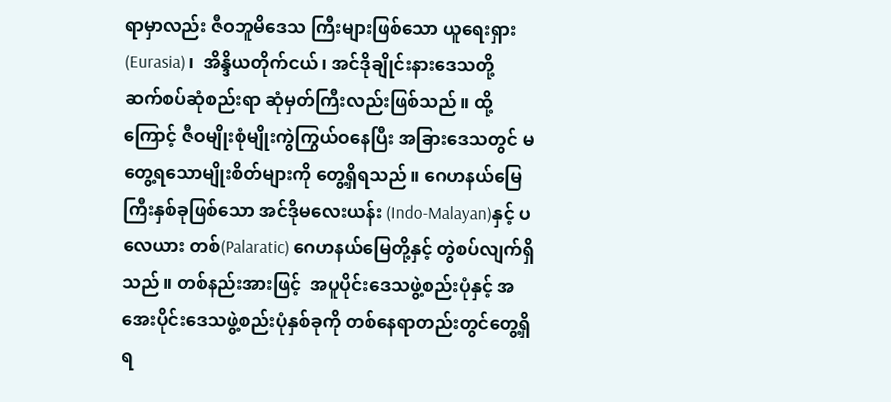ရာမှာလည်း ဇီဝဘူမိဒေသ ကြီးများဖြစ်သော ယူရေးရှား (Eurasia)၊  အိန္ဒိယတိုက်ငယ်၊ အင်ဒိုချိုင်းနားဒေသတို့ ဆက်စပ်ဆုံစည်းရာ ဆုံမှတ်ကြီးလည်းဖြစ်သည်။ ထို့ကြောင့် ဇီဝမျိုးစုံမျိုးကွဲကြွယ်ဝနေပြီး အခြားဒေသတွင် မတွေ့ရသောမျိုးစိတ်များကို တွေ့ရှိရသည်။ ဂေဟနယ်မြေကြီးနှစ်ခုဖြစ်သော အင်ဒိုမလေးယန်း (Indo-Malayan)နှင့် ပလေယား တစ်(Palaratic) ဂေဟနယ်မြေတို့နှင့် တွဲစပ်လျက်ရှိသည်။ တစ်နည်းအားဖြင့်  အပူပိုင်းဒေသဖွဲ့စည်းပုံနှင့် အအေးပိုင်းဒေသဖွဲ့စည်းပုံနှစ်ခုကို တစ်နေရာတည်းတွင်တွေ့ရှိရ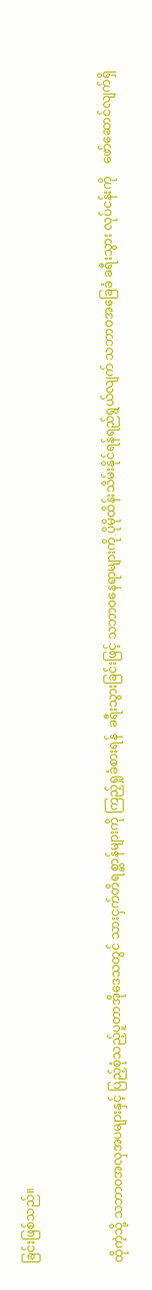ခြင်းဖြစ်သည်။



ထိုကဲ့သို့ သဘာဝအလှအပများနှင့် ပြည့်စုံသည့်ပူတာအိုဒေသတွင် သားငှက်တိရစ္ဆာန်များကို ကြည့်ရှုခံစားရန်  ခရီးသွားခြင်းဖြင့် သဘာဝနေရာများကို ပိုမိုထိန်းသိမ်းနိုင်ရန်ရည်ရွယ်လျက် သဘာဝအခြေခံ ခရီးသွား လုပ်ငန်းကို    ဖော်ဆောင်လျက်ရှိ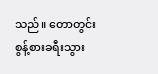သည်။ တောတွင်း စွန့်စားခရီးသွား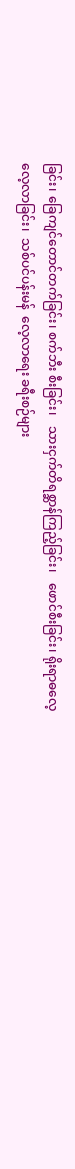ခြင်း၊ ခြေကျင်တောင်တက်ခြင်း၊ စက်ဘီး စီးခြင်း၊   သားငှက်တိရစ္ဆာန်ကြည့်ခြင်း၊   ဖောင်စီးခြင်း၊ ရိုးရာဓလေ့လေ့လာခြင်း၊  သစ်ပင်ပန်းမန်  လေ့လာရေး ခရီးစဉ်များ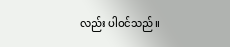လည်း ပါဝင်သည်။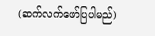(ဆက်လက်ဖော်ပြပါမည်)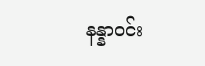နန္နာဝင်း